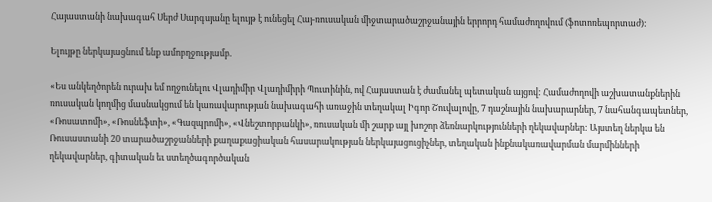Հայաստանի նախագահ Սերժ Սարգսյանը ելույթ է ունեցել Հայ-ռուսական միջտարածաշրջանային երրորդ համաժողովում (ֆոտոռեպորտաժ):

Ելույթը ներկայացնում ենք ամոբղջությամբ.

«Ես անկեղծորեն ուրախ եմ ողջունելու Վլադիմիր Վլադիմիրի Պուտինին, ով Հայաստան է ժամանել պետական այցով: Համաժողովի աշխատանքներին ռուսական կողմից մասնակցում են կառավարության նախագահի առաջին տեղակալ Իգոր Շուվալովը, 7 դաշնային նախարարներ, 7 նահանգապետներ, «Ռոսատոմի», «Ռոսնեֆտի», «Գազպրոմի», «Վնեշտորբանկի», ռուսական մի շարք այլ խոշոր ձեռնարկությունների ղեկավարներ: Այստեղ ներկա են Ռուսաստանի 20 տարածաշրջանների քաղաքացիական հասարակության ներկայացուցիչներ, տեղական ինքնակառավարման մարմինների ղեկավարներ, գիտական եւ ստեղծագործական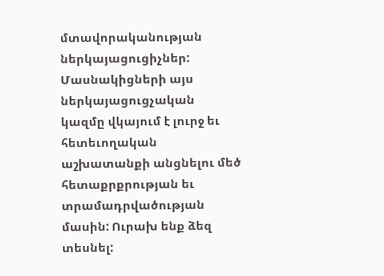մտավորականության ներկայացուցիչներ: Մասնակիցների այս ներկայացուցչական կազմը վկայում է լուրջ եւ հետեւողական աշխատանքի անցնելու մեծ հետաքրքրության եւ տրամադրվածության մասին: Ուրախ ենք ձեզ տեսնել: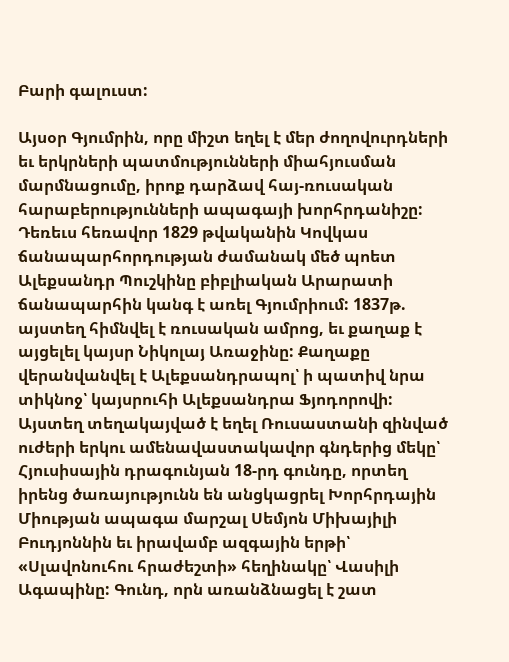Բարի գալուստ:

Այսօր Գյումրին, որը միշտ եղել է մեր ժողովուրդների եւ երկրների պատմությունների միահյուսման մարմնացումը, իրոք դարձավ հայ-ռուսական հարաբերությունների ապագայի խորհրդանիշը: Դեռեւս հեռավոր 1829 թվականին Կովկաս ճանապարհորդության ժամանակ մեծ պոետ Ալեքսանդր Պուշկինը բիբլիական Արարատի ճանապարհին կանգ է առել Գյումրիում: 1837թ. այստեղ հիմնվել է ռուսական ամրոց, եւ քաղաք է այցելել կայսր Նիկոլայ Առաջինը: Քաղաքը վերանվանվել է Ալեքսանդրապոլ՝ ի պատիվ նրա տիկնոջ՝ կայսրուհի Ալեքսանդրա Ֆյոդորովի: Այստեղ տեղակայված է եղել Ռուսաստանի զինված ուժերի երկու ամենավաստակավոր գնդերից մեկը՝ Հյուսիսային դրագունյան 18-րդ գունդը, որտեղ իրենց ծառայությունն են անցկացրել Խորհրդային Միության ապագա մարշալ Սեմյոն Միխայիլի Բուդյոննին եւ իրավամբ ազգային երթի՝ «Սլավոնուհու հրաժեշտի» հեղինակը՝ Վասիլի Ագապինը: Գունդ, որն առանձնացել է շատ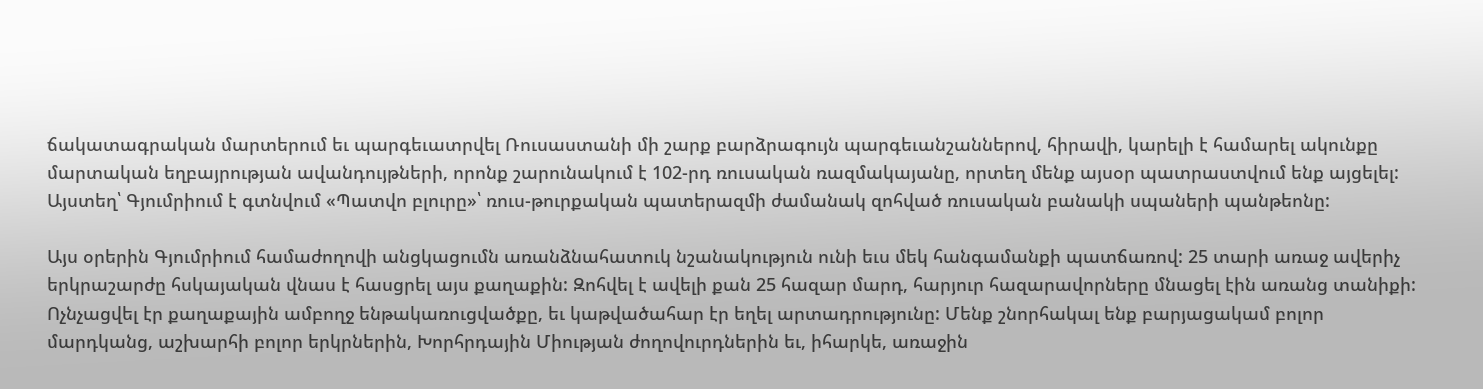ճակատագրական մարտերում եւ պարգեւատրվել Ռուսաստանի մի շարք բարձրագույն պարգեւանշաններով, հիրավի, կարելի է համարել ակունքը մարտական եղբայրության ավանդույթների, որոնք շարունակում է 102-րդ ռուսական ռազմակայանը, որտեղ մենք այսօր պատրաստվում ենք այցելել: Այստեղ՝ Գյումրիում է գտնվում «Պատվո բլուրը»՝ ռուս-թուրքական պատերազմի ժամանակ զոհված ռուսական բանակի սպաների պանթեոնը:

Այս օրերին Գյումրիում համաժողովի անցկացումն առանձնահատուկ նշանակություն ունի եւս մեկ հանգամանքի պատճառով: 25 տարի առաջ ավերիչ երկրաշարժը հսկայական վնաս է հասցրել այս քաղաքին: Զոհվել է ավելի քան 25 հազար մարդ, հարյուր հազարավորները մնացել էին առանց տանիքի: Ոչնչացվել էր քաղաքային ամբողջ ենթակառուցվածքը, եւ կաթվածահար էր եղել արտադրությունը: Մենք շնորհակալ ենք բարյացակամ բոլոր մարդկանց, աշխարհի բոլոր երկրներին, Խորհրդային Միության ժողովուրդներին եւ, իհարկե, առաջին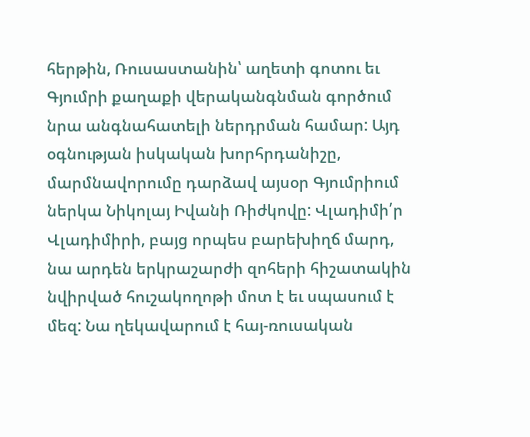հերթին, Ռուսաստանին՝ աղետի գոտու եւ Գյումրի քաղաքի վերականգնման գործում նրա անգնահատելի ներդրման համար: Այդ օգնության իսկական խորհրդանիշը, մարմնավորումը դարձավ այսօր Գյումրիում ներկա Նիկոլայ Իվանի Ռիժկովը: Վլադիմի՛ր Վլադիմիրի, բայց որպես բարեխիղճ մարդ, նա արդեն երկրաշարժի զոհերի հիշատակին նվիրված հուշակողոթի մոտ է եւ սպասում է մեզ: Նա ղեկավարում է հայ-ռուսական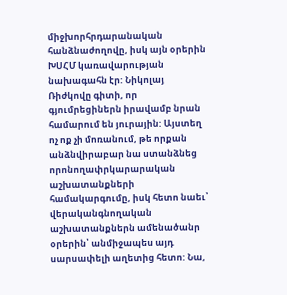միջխորհրդարանական հանձնաժողովը, իսկ այն օրերին ԽՍՀՄ կառավարության նախագահն էր: Նիկոլայ Ռիժկովը գիտի, որ գյումրեցիներն իրավամբ նրան համարում են յուրային: Այստեղ ոչ ոք չի մոռանում, թե որքան անձնվիրաբար նա ստանձնեց որոնողափրկարարական աշխատանքների համակարգումը, իսկ հետո նաեւ՝ վերականգնողական աշխատանքներն ամենածանր օրերին՝ անմիջապես այդ սարսափելի աղետից հետո: Նա,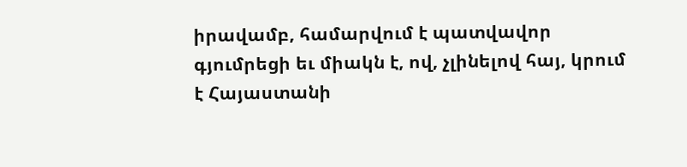իրավամբ, համարվում է պատվավոր գյումրեցի եւ միակն է, ով, չլինելով հայ, կրում է Հայաստանի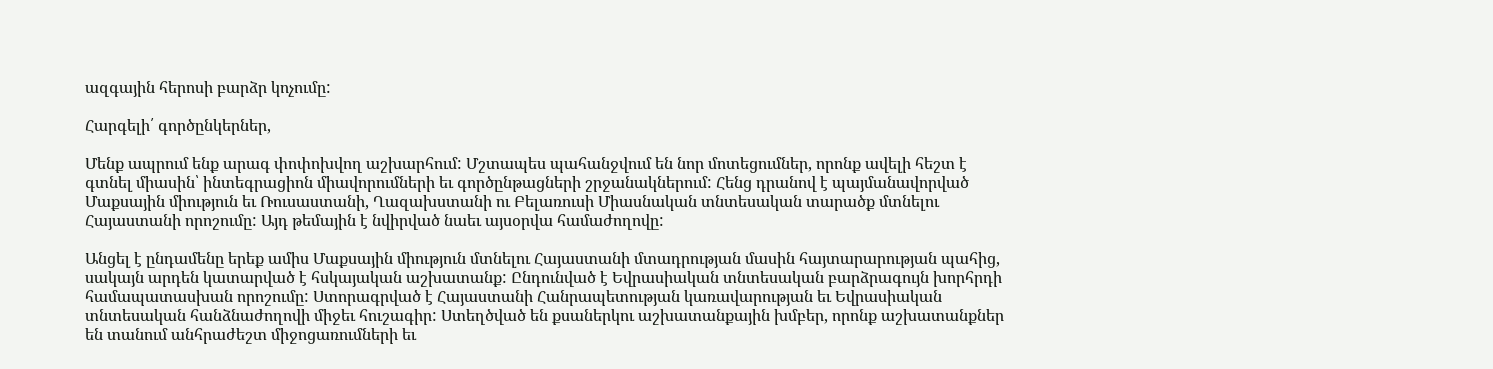ազգային հերոսի բարձր կոչումը:

Հարգելի՛ գործընկերներ,

Մենք ապրում ենք արագ փոփոխվող աշխարհում: Մշտապես պահանջվում են նոր մոտեցումներ, որոնք ավելի հեշտ է գտնել միասին՝ ինտեգրացիոն միավորումների եւ գործընթացների շրջանակներում: Հենց դրանով է պայմանավորված Մաքսային միություն եւ Ռուսաստանի, Ղազախստանի ու Բելառուսի Միասնական տնտեսական տարածք մտնելու Հայաստանի որոշումը: Այդ թեմային է նվիրված նաեւ այսօրվա համաժողովը:

Անցել է ընդամենը երեք ամիս Մաքսային միություն մտնելու Հայաստանի մտադրության մասին հայտարարության պահից, սակայն արդեն կատարված է հսկայական աշխատանք: Ընդունված է Եվրասիական տնտեսական բարձրագույն խորհրդի համապատասխան որոշումը: Ստորագրված է Հայաստանի Հանրապետության կառավարության եւ Եվրասիական տնտեսական հանձնաժողովի միջեւ հուշագիր: Ստեղծված են քսաներկու աշխատանքային խմբեր, որոնք աշխատանքներ են տանում անհրաժեշտ միջոցառումների եւ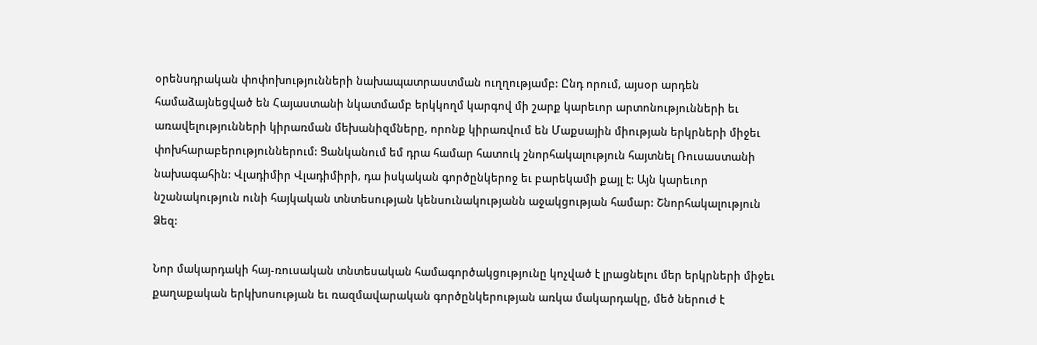օրենսդրական փոփոխությունների նախապատրաստման ուղղությամբ: Ընդ որում, այսօր արդեն համաձայնեցված են Հայաստանի նկատմամբ երկկողմ կարգով մի շարք կարեւոր արտոնությունների եւ առավելությունների կիրառման մեխանիզմները, որոնք կիրառվում են Մաքսային միության երկրների միջեւ փոխհարաբերություններում: Ցանկանում եմ դրա համար հատուկ շնորհակալություն հայտնել Ռուսաստանի նախագահին: Վլադիմիր Վլադիմիրի, դա իսկական գործընկերոջ եւ բարեկամի քայլ է: Այն կարեւոր նշանակություն ունի հայկական տնտեսության կենսունակությանն աջակցության համար: Շնորհակալություն Ձեզ:

Նոր մակարդակի հայ-ռուսական տնտեսական համագործակցությունը կոչված է լրացնելու մեր երկրների միջեւ քաղաքական երկխոսության եւ ռազմավարական գործընկերության առկա մակարդակը, մեծ ներուժ է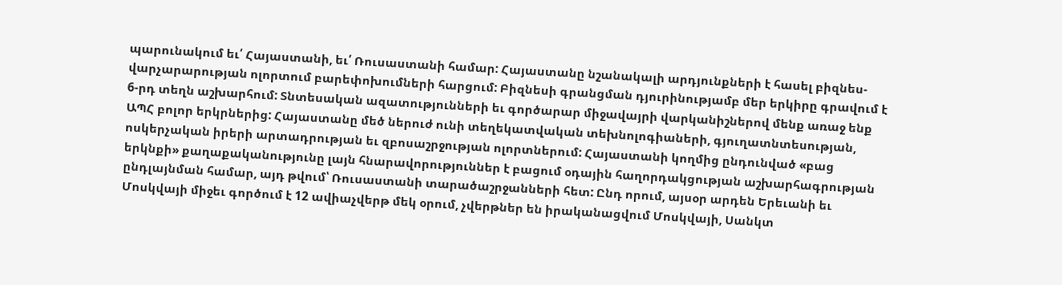պարունակում եւ՛ Հայաստանի, եւ՛ Ռուսաստանի համար: Հայաստանը նշանակալի արդյունքների է հասել բիզնես-վարչարարության ոլորտում բարեփոխումների հարցում: Բիզնեսի գրանցման դյուրինությամբ մեր երկիրը գրավում է 6-րդ տեղն աշխարհում: Տնտեսական ազատությունների եւ գործարար միջավայրի վարկանիշներով մենք առաջ ենք ԱՊՀ բոլոր երկրներից: Հայաստանը մեծ ներուժ ունի տեղեկատվական տեխնոլոգիաների, գյուղատնտեսության, ոսկերչական իրերի արտադրության եւ զբոսաշրջության ոլորտներում: Հայաստանի կողմից ընդունված «բաց երկնքի» քաղաքականությունը լայն հնարավորություններ է բացում օդային հաղորդակցության աշխարհագրության ընդլայնման համար, այդ թվում՝ Ռուսաստանի տարածաշրջանների հետ: Ընդ որում, այսօր արդեն Երեւանի եւ Մոսկվայի միջեւ գործում է 12 ավիաչվերթ մեկ օրում, չվերթներ են իրականացվում Մոսկվայի, Սանկտ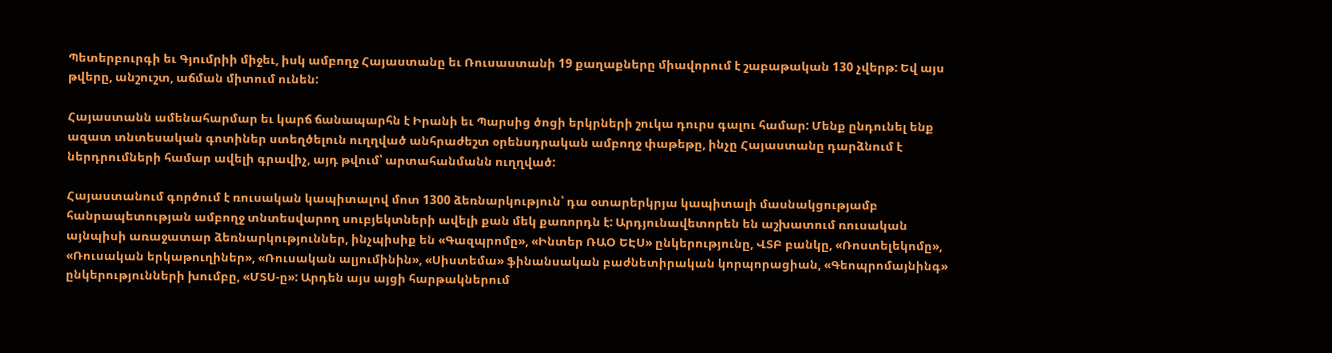Պետերբուրգի եւ Գյումրիի միջեւ, իսկ ամբողջ Հայաստանը եւ Ռուսաստանի 19 քաղաքները միավորում է շաբաթական 130 չվերթ: Եվ այս թվերը, անշուշտ, աճման միտում ունեն:

Հայաստանն ամենահարմար եւ կարճ ճանապարհն է Իրանի եւ Պարսից ծոցի երկրների շուկա դուրս գալու համար: Մենք ընդունել ենք ազատ տնտեսական գոտիներ ստեղծելուն ուղղված անհրաժեշտ օրենսդրական ամբողջ փաթեթը, ինչը Հայաստանը դարձնում է ներդրումների համար ավելի գրավիչ, այդ թվում՝ արտահանմանն ուղղված:

Հայաստանում գործում է ռուսական կապիտալով մոտ 1300 ձեռնարկություն՝ դա օտարերկրյա կապիտալի մասնակցությամբ հանրապետության ամբողջ տնտեսվարող սուբյեկտների ավելի քան մեկ քառորդն է: Արդյունավետորեն են աշխատում ռուսական այնպիսի առաջատար ձեռնարկություններ, ինչպիսիք են «Գազպրոմը», «Ինտեր ՌԱՕ ԵԷՍ» ընկերությունը, ՎՏԲ բանկը, «Ռոստելեկոմը», «Ռուսական երկաթուղիներ», «Ռուսական ալյումինին», «Սիստեմա» ֆինանսական բաժնետիրական կորպորացիան, «Գեոպրոմայնինգ» ընկերությունների խումբը, «ՄՏՍ-ը»: Արդեն այս այցի հարթակներում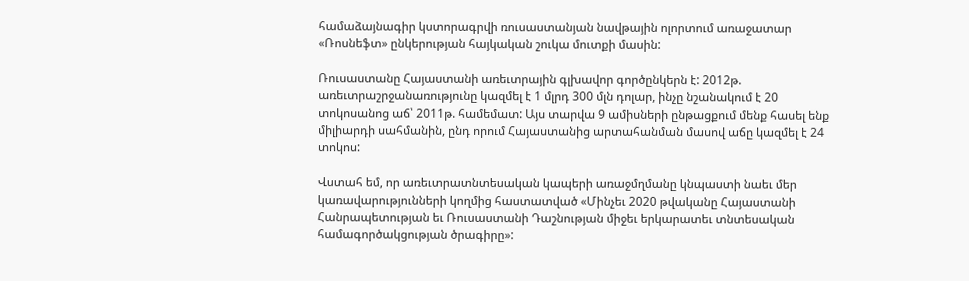համաձայնագիր կստորագրվի ռուսաստանյան նավթային ոլորտում առաջատար «Ռոսնեֆտ» ընկերության հայկական շուկա մուտքի մասին:

Ռուսաստանը Հայաստանի առեւտրային գլխավոր գործընկերն է: 2012թ. առեւտրաշրջանառությունը կազմել է 1 մլրդ 300 մլն դոլար, ինչը նշանակում է 20 տոկոսանոց աճ՝ 2011թ. համեմատ: Այս տարվա 9 ամիսների ընթացքում մենք հասել ենք միլիարդի սահմանին, ընդ որում Հայաստանից արտահանման մասով աճը կազմել է 24 տոկոս:

Վստահ եմ, որ առեւտրատնտեսական կապերի առաջմղմանը կնպաստի նաեւ մեր կառավարությունների կողմից հաստատված «Մինչեւ 2020 թվականը Հայաստանի Հանրապետության եւ Ռուսաստանի Դաշնության միջեւ երկարատեւ տնտեսական համագործակցության ծրագիրը»: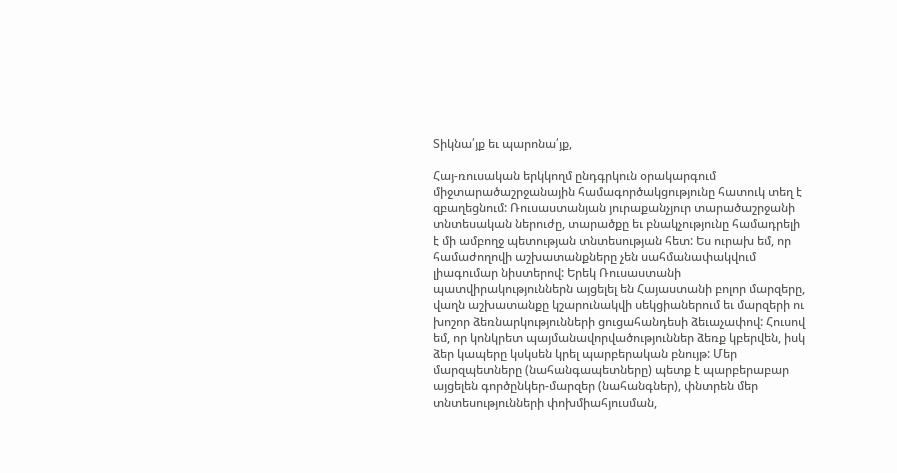Տիկնա՛յք եւ պարոնա՛յք,

Հայ-ռուսական երկկողմ ընդգրկուն օրակարգում միջտարածաշրջանային համագործակցությունը հատուկ տեղ է զբաղեցնում: Ռուսաստանյան յուրաքանչյուր տարածաշրջանի տնտեսական ներուժը, տարածքը եւ բնակչությունը համադրելի է մի ամբողջ պետության տնտեսության հետ: Ես ուրախ եմ, որ համաժողովի աշխատանքները չեն սահմանափակվում լիագումար նիստերով: Երեկ Ռուսաստանի պատվիրակություններն այցելել են Հայաստանի բոլոր մարզերը, վաղն աշխատանքը կշարունակվի սեկցիաներում եւ մարզերի ու խոշոր ձեռնարկությունների ցուցահանդեսի ձեւաչափով: Հուսով եմ, որ կոնկրետ պայմանավորվածություններ ձեռք կբերվեն, իսկ ձեր կապերը կսկսեն կրել պարբերական բնույթ: Մեր մարզպետները (նահանգապետները) պետք է պարբերաբար այցելեն գործընկեր-մարզեր (նահանգներ), փնտրեն մեր տնտեսությունների փոխմիահյուսման,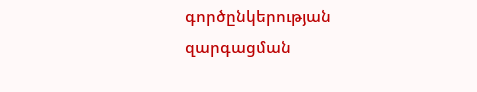գործընկերության զարգացման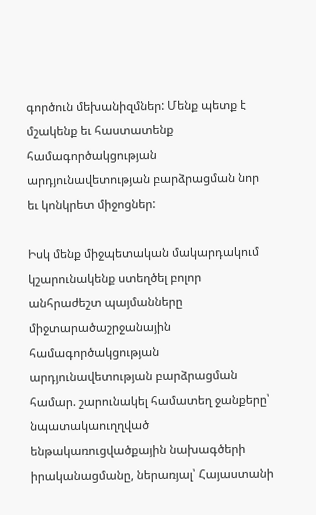գործուն մեխանիզմներ: Մենք պետք է մշակենք եւ հաստատենք համագործակցության արդյունավետության բարձրացման նոր եւ կոնկրետ միջոցներ:

Իսկ մենք միջպետական մակարդակում կշարունակենք ստեղծել բոլոր անհրաժեշտ պայմանները միջտարածաշրջանային համագործակցության արդյունավետության բարձրացման համար. շարունակել համատեղ ջանքերը՝ նպատակաուղղված ենթակառուցվածքային նախագծերի իրականացմանը, ներառյալ՝ Հայաստանի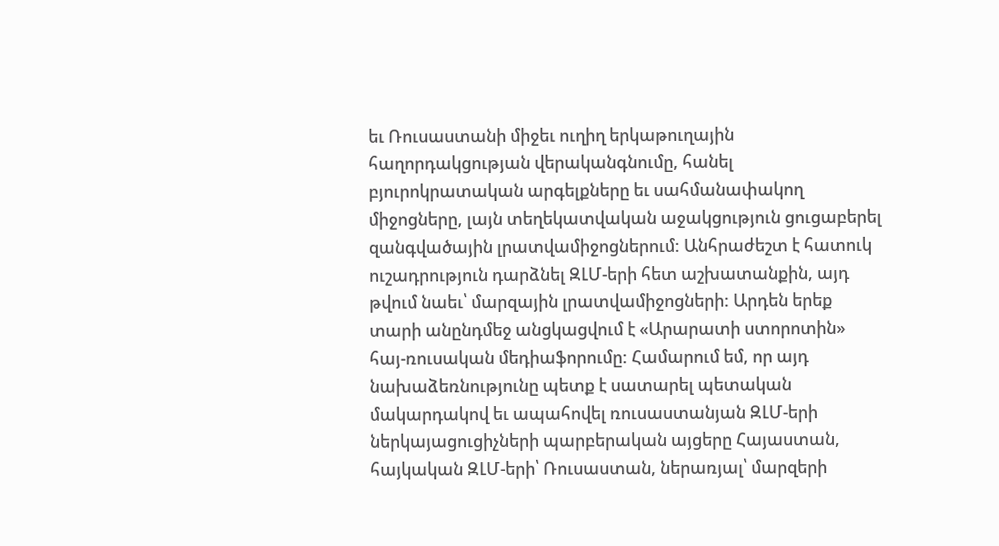եւ Ռուսաստանի միջեւ ուղիղ երկաթուղային հաղորդակցության վերականգնումը, հանել բյուրոկրատական արգելքները եւ սահմանափակող միջոցները, լայն տեղեկատվական աջակցություն ցուցաբերել զանգվածային լրատվամիջոցներում: Անհրաժեշտ է հատուկ ուշադրություն դարձնել ԶԼՄ-երի հետ աշխատանքին, այդ թվում նաեւ՝ մարզային լրատվամիջոցների: Արդեն երեք տարի անընդմեջ անցկացվում է «Արարատի ստորոտին» հայ-ռուսական մեդիաֆորումը: Համարում եմ, որ այդ նախաձեռնությունը պետք է սատարել պետական մակարդակով եւ ապահովել ռուսաստանյան ԶԼՄ-երի ներկայացուցիչների պարբերական այցերը Հայաստան, հայկական ԶԼՄ-երի՝ Ռուսաստան, ներառյալ՝ մարզերի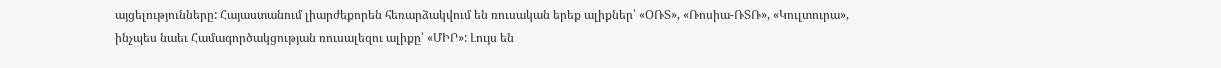այցելությունները: Հայաստանում լիարժեքորեն հեռարձակվում են ռուսական երեք ալիքներ՝ «ՕՌՏ», «Ռոսիա-ՌՏՌ», «Կուլտուրա», ինչպես նաեւ Համագործակցության ռուսալեզու ալիքը՝ «ՄԻՐ»: Լույս են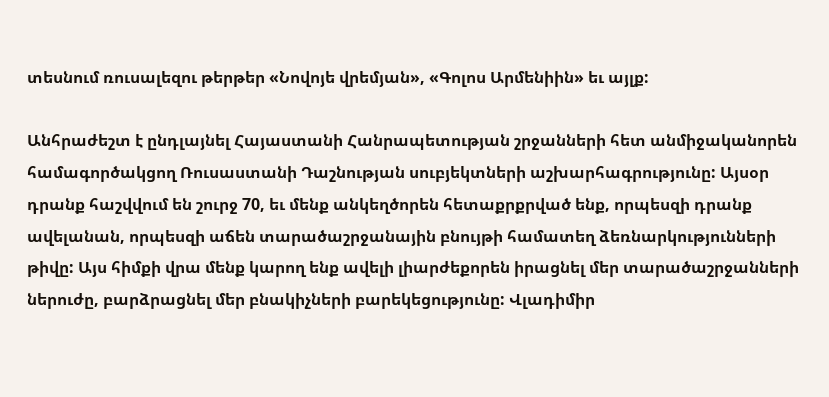տեսնում ռուսալեզու թերթեր «Նովոյե վրեմյան», «Գոլոս Արմենիին» եւ այլք:

Անհրաժեշտ է ընդլայնել Հայաստանի Հանրապետության շրջանների հետ անմիջականորեն համագործակցող Ռուսաստանի Դաշնության սուբյեկտների աշխարհագրությունը: Այսօր դրանք հաշվվում են շուրջ 70, եւ մենք անկեղծորեն հետաքրքրված ենք, որպեսզի դրանք ավելանան, որպեսզի աճեն տարածաշրջանային բնույթի համատեղ ձեռնարկությունների թիվը: Այս հիմքի վրա մենք կարող ենք ավելի լիարժեքորեն իրացնել մեր տարածաշրջանների ներուժը, բարձրացնել մեր բնակիչների բարեկեցությունը: Վլադիմիր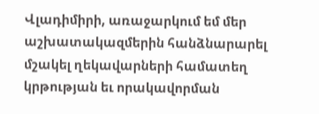Վլադիմիրի, առաջարկում եմ մեր աշխատակազմերին հանձնարարել մշակել ղեկավարների համատեղ կրթության եւ որակավորման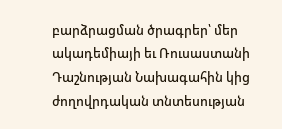բարձրացման ծրագրեր՝ մեր ակադեմիայի եւ Ռուսաստանի Դաշնության Նախագահին կից ժողովրդական տնտեսության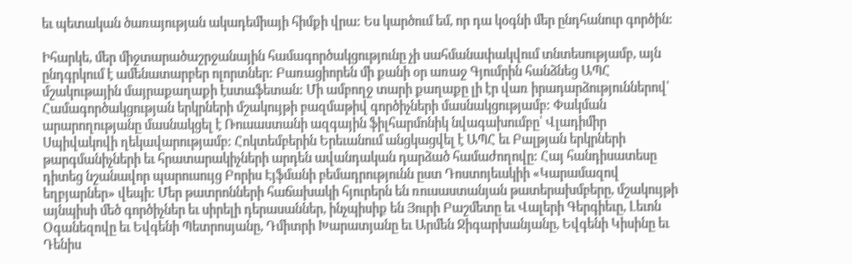եւ պետական ծառայության ակադեմիայի հիմքի վրա: Ես կարծում եմ, որ դա կօգնի մեր ընդհանուր գործին:

Իհարկե, մեր միջտարածաշրջանային համագործակցությունը չի սահմանափակվում տնտեսությամբ, այն ընդգրկում է ամենատարբեր ոլորտներ: Բառացիորեն մի քանի օր առաջ Գյումրին հանձնեց ԱՊՀ մշակութային մայրաքաղաքի էստաֆետան: Մի ամբողջ տարի քաղաքը լի էր վառ իրադարձություններով՝ Համագործակցության երկրների մշակույթի բազմաթիվ գործիչների մասնակցությամբ: Փակման արարողությանը մասնակցել է Ռուսաստանի ազգային ֆիլհարմոնիկ նվագախումբը՝ Վլադիմիր Սպիվակովի ղեկավարությամբ: Հոկտեմբերին Երեւանում անցկացվել է ԱՊՀ եւ Բալթյան երկրների թարգմանիչների եւ հրատարակիչների արդեն ավանդական դարձած համաժողովը: Հայ հանդիսատեսը դիտեց նշանավոր պարուսույց Բորիս Էյֆմանի բեմադրությունն ըստ Դոստոյեւսկիի «Կարամազով եղբյարներ» վեպի: Մեր թատրոնների հաճախակի հյուրերն են ռուսաստանյան թատերախմբերը, մշակույթի այնպիսի մեծ գործիչներ եւ սիրելի դերասաններ, ինչպիսիք են Յուրի Բաշմետը եւ Վալերի Գերգիեւը, Լեւոն Օգանեզովը եւ Եվգենի Պետրոսյանը, Դմիտրի Խարատյանը եւ Արմեն Ջիգարխանյանը, Եվգենի Կիսինը եւ Դենիս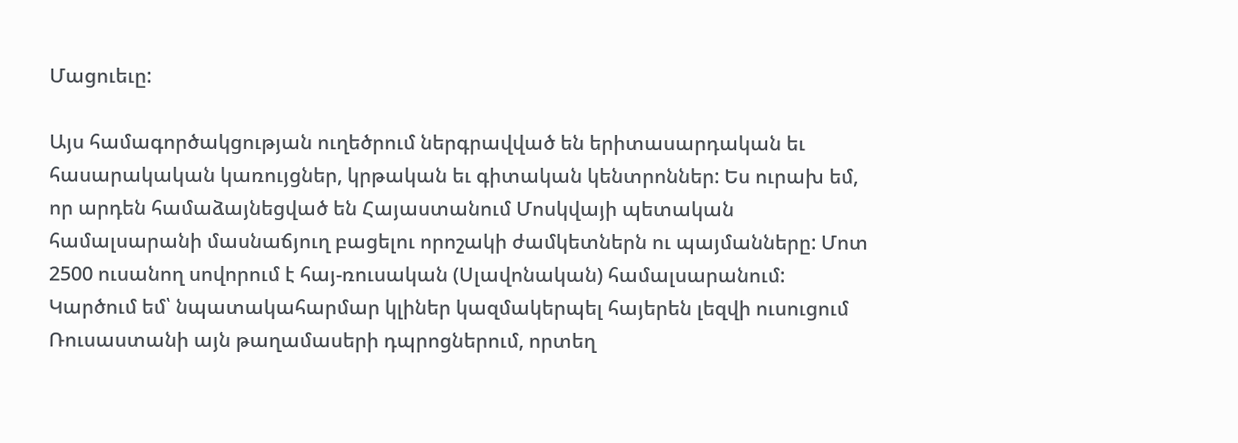Մացուեւը:

Այս համագործակցության ուղեծրում ներգրավված են երիտասարդական եւ հասարակական կառույցներ, կրթական եւ գիտական կենտրոններ: Ես ուրախ եմ, որ արդեն համաձայնեցված են Հայաստանում Մոսկվայի պետական համալսարանի մասնաճյուղ բացելու որոշակի ժամկետներն ու պայմանները: Մոտ 2500 ուսանող սովորում է հայ-ռուսական (Սլավոնական) համալսարանում: Կարծում եմ՝ նպատակահարմար կլիներ կազմակերպել հայերեն լեզվի ուսուցում Ռուսաստանի այն թաղամասերի դպրոցներում, որտեղ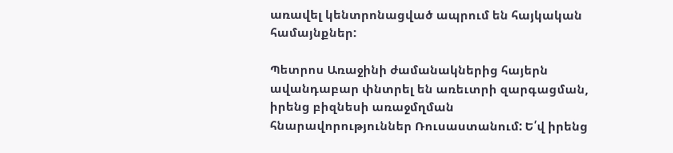առավել կենտրոնացված ապրում են հայկական համայնքներ:

Պետրոս Առաջինի ժամանակներից հայերն ավանդաբար փնտրել են առեւտրի զարգացման, իրենց բիզնեսի առաջմղման հնարավորություններ Ռուսաստանում: Ե՛վ իրենց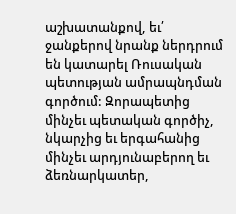աշխատանքով, եւ՛ ջանքերով նրանք ներդրում են կատարել Ռուսական պետության ամրապնդման գործում: Զորապետից մինչեւ պետական գործիչ, նկարչից եւ երգահանից մինչեւ արդյունաբերող եւ ձեռնարկատեր,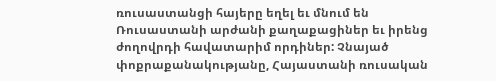ռուսաստանցի հայերը եղել եւ մնում են Ռուսաստանի արժանի քաղաքացիներ եւ իրենց ժողովրդի հավատարիմ որդիներ: Չնայած փոքրաքանակությանը, Հայաստանի ռուսական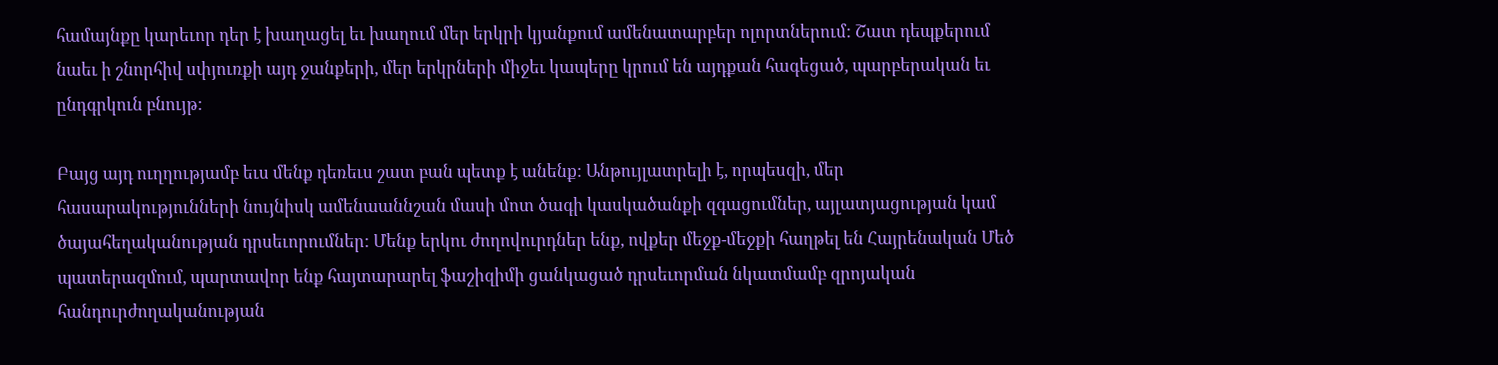համայնքը կարեւոր դեր է խաղացել եւ խաղում մեր երկրի կյանքում ամենատարբեր ոլորտներում: Շատ դեպքերում նաեւ ի շնորհիվ սփյուռքի այդ ջանքերի, մեր երկրների միջեւ կապերը կրում են այդքան հագեցած, պարբերական եւ ընդգրկուն բնույթ:

Բայց այդ ուղղությամբ եւս մենք դեռեւս շատ բան պետք է անենք: Անթույլատրելի է, որպեսզի, մեր հասարակությունների նույնիսկ ամենաաննշան մասի մոտ ծագի կասկածանքի զգացումներ, այլատյացության կամ ծայահեղականության դրսեւորումներ: Մենք երկու ժողովուրդներ ենք, ովքեր մեջք-մեջքի հաղթել են Հայրենական Մեծ պատերազմում, պարտավոր ենք հայտարարել ֆաշիզիմի ցանկացած դրսեւորման նկատմամբ զրոյական հանդուրժողականության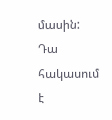մասին: Դա հակասում է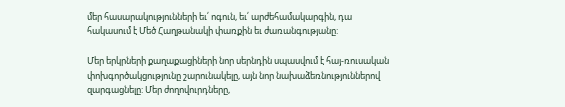մեր հասարակությունների եւ՛ ոգուն, եւ՛ արժեհամակարգին, դա հակասում է Մեծ Հաղթանակի փառքին եւ ժառանգությանը:

Մեր երկրների քաղաքացիների նոր սերնդին սպասվում է հայ-ռուսական փոխգործակցությունը շարունակելը, այն նոր նախաձեռնություններով զարգացնելը: Մեր ժողովուրդները,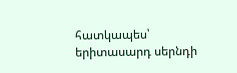հատկապես՝ երիտասարդ սերնդի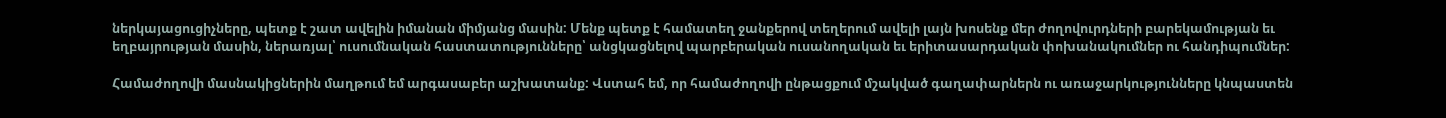ներկայացուցիչները, պետք է շատ ավելին իմանան միմյանց մասին: Մենք պետք է համատեղ ջանքերով տեղերում ավելի լայն խոսենք մեր ժողովուրդների բարեկամության եւ եղբայրության մասին, ներառյալ՝ ուսումնական հաստատությունները՝ անցկացնելով պարբերական ուսանողական եւ երիտասարդական փոխանակումներ ու հանդիպումներ:

Համաժողովի մասնակիցներին մաղթում եմ արգասաբեր աշխատանք: Վստահ եմ, որ համաժողովի ընթացքում մշակված գաղափարներն ու առաջարկությունները կնպաստեն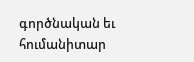գործնական եւ հումանիտար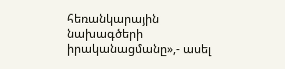հեռանկարային նախագծերի իրականացմանը»,- ասել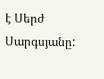է Սերժ Սարգսյանը: